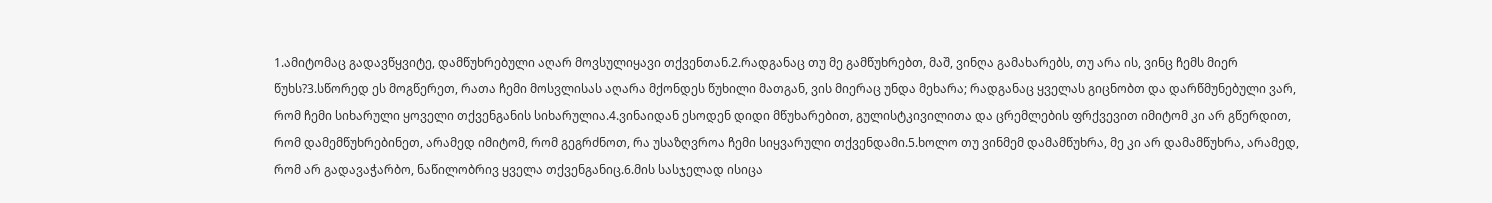1.ამიტომაც გადავწყვიტე, დამწუხრებული აღარ მოვსულიყავი თქვენთან.2.რადგანაც თუ მე გამწუხრებთ, მაშ, ვინღა გამახარებს, თუ არა ის, ვინც ჩემს მიერ წუხს?3.სწორედ ეს მოგწერეთ, რათა ჩემი მოსვლისას აღარა მქონდეს წუხილი მათგან, ვის მიერაც უნდა მეხარა; რადგანაც ყველას გიცნობთ და დარწმუნებული ვარ, რომ ჩემი სიხარული ყოველი თქვენგანის სიხარულია.4.ვინაიდან ესოდენ დიდი მწუხარებით, გულისტკივილითა და ცრემლების ფრქვევით იმიტომ კი არ გწერდით, რომ დამემწუხრებინეთ, არამედ იმიტომ, რომ გეგრძნოთ, რა უსაზღვროა ჩემი სიყვარული თქვენდამი.5.ხოლო თუ ვინმემ დამამწუხრა, მე კი არ დამამწუხრა, არამედ, რომ არ გადავაჭარბო, ნაწილობრივ ყველა თქვენგანიც.6.მის სასჯელად ისიცა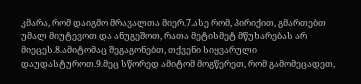კმარა, რომ დაიგმო მრავალთა მიერ.7.ასე რომ, პირიქით, გმართებთ უმალ მიუტევოთ და ანუგეშოთ, რათა მეტისმეტ მწუხარებას არ მიეცეს.8.ამიტომაც შეგაგონებთ, თქვენი სიყვარული დაუდასტუროთ.9.მეც სწორედ ამიტომ მოგწერეთ, რომ გამომეცადეთ,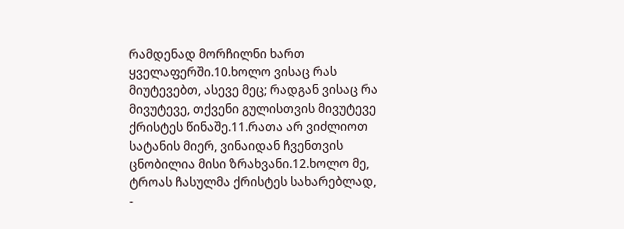რამდენად მორჩილნი ხართ ყველაფერში.10.ხოლო ვისაც რას მიუტევებთ, ასევე მეც; რადგან ვისაც რა მივუტევე, თქვენი გულისთვის მივუტევე ქრისტეს წინაშე.11.რათა არ ვიძლიოთ სატანის მიერ, ვინაიდან ჩვენთვის ცნობილია მისი ზრახვანი.12.ხოლო მე, ტროას ჩასულმა ქრისტეს სახარებლად, -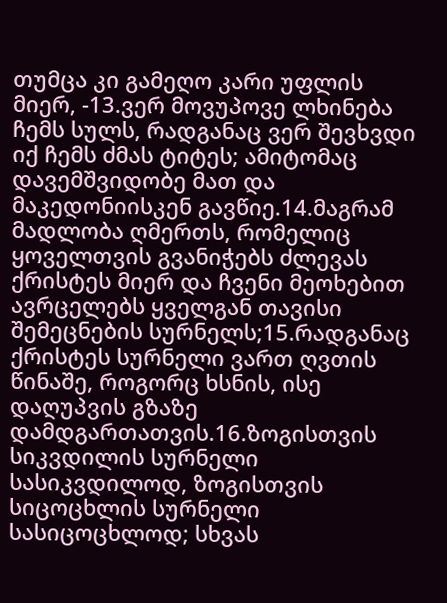თუმცა კი გამეღო კარი უფლის მიერ, -13.ვერ მოვუპოვე ლხინება ჩემს სულს, რადგანაც ვერ შევხვდი იქ ჩემს ძმას ტიტეს; ამიტომაც დავემშვიდობე მათ და მაკედონიისკენ გავწიე.14.მაგრამ მადლობა ღმერთს, რომელიც ყოველთვის გვანიჭებს ძლევას ქრისტეს მიერ და ჩვენი მეოხებით ავრცელებს ყველგან თავისი შემეცნების სურნელს;15.რადგანაც ქრისტეს სურნელი ვართ ღვთის წინაშე, როგორც ხსნის, ისე დაღუპვის გზაზე დამდგართათვის.16.ზოგისთვის სიკვდილის სურნელი სასიკვდილოდ, ზოგისთვის სიცოცხლის სურნელი სასიცოცხლოდ; სხვას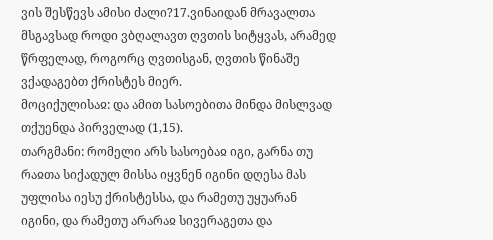ვის შესწევს ამისი ძალი?17.ვინაიდან მრავალთა მსგავსად როდი ვბღალავთ ღვთის სიტყვას, არამედ წრფელად, როგორც ღვთისგან, ღვთის წინაშე ვქადაგებთ ქრისტეს მიერ.
მოციქულისაჲ: და ამით სასოებითა მინდა მისლვად თქუენდა პირველად (1,15).
თარგმანი: რომელი არს სასოებაჲ იგი, გარნა თუ რაჲთა სიქადულ მისსა იყვნენ იგინი დღესა მას უფლისა იესუ ქრისტესსა, და რამეთუ უყუარან იგინი, და რამეთუ არარაჲ სივერაგეთა და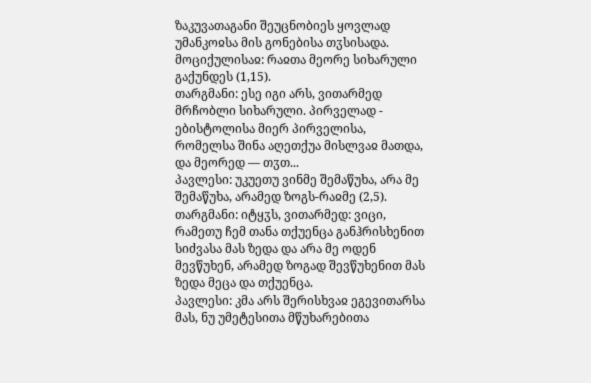ზაკუვათაგანი შეუცნობიეს ყოვლად უმანკოჲსა მის გონებისა თჳსისადა.
მოციქულისაჲ: რაჲთა მეორე სიხარული გაქუნდეს (1,15).
თარგმანი: ესე იგი არს, ვითარმედ მრჩობლი სიხარული. პირველად - ებისტოლისა მიერ პირველისა, რომელსა შინა აღეთქუა მისლვაჲ მათდა, და მეორედ — თჳთ...
პავლესი: უკუეთუ ვინმე შემაწუხა, არა მე შემაწუხა, არამედ ზოგს-რაჲმე (2,5).
თარგმანი: იტყჳს, ვითარმედ: ვიცი, რამეთუ ჩემ თანა თქუენცა განჰრისხენით სიძვასა მას ზედა და არა მე ოდენ მევწუხენ, არამედ ზოგად შევწუხენით მას ზედა მეცა და თქუენცა.
პავლესი: კმა არს შერისხვაჲ ეგევითარსა მას, ნუ უმეტესითა მწუხარებითა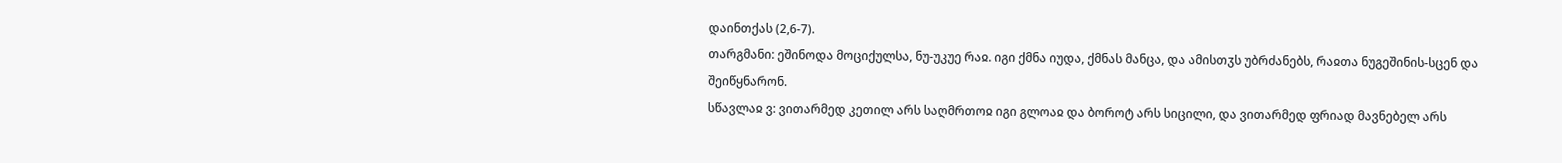დაინთქას (2,6-7).
თარგმანი: ეშინოდა მოციქულსა, ნუ-უკუე რაჲ. იგი ქმნა იუდა, ქმნას მანცა, და ამისთჳს უბრძანებს, რაჲთა ნუგეშინის-სცენ და შეიწყნარონ.
სწავლაჲ ვ: ვითარმედ კეთილ არს საღმრთოჲ იგი გლოაჲ და ბოროტ არს სიცილი, და ვითარმედ ფრიად მავნებელ არს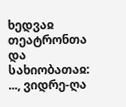ხედვაჲ თეატრონთა და სახიობათაჲ:
..., ვიდრე-ღა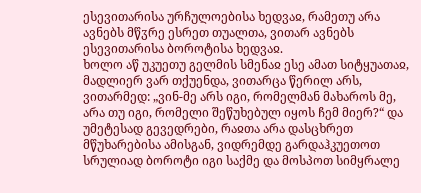ესევითარისა ურჩულოებისა ხედვაჲ, რამეთუ არა ავნებს მწჳრე ესრეთ თუალთა, ვითარ ავნებს ესევითარისა ბოროტისა ხედვაჲ.
ხოლო აწ უკუეთუ გელმის სმენაჲ ესე ამათ სიტყუათაჲ, მადლიერ ვარ თქუენდა, ვითარცა წერილ არს, ვითარმედ: „ვინ-მე არს იგი, რომელმან მახაროს მე, არა თუ იგი, რომელი შეწუხებულ იყოს ჩემ მიერ?“ და უმეტესად გევედრები, რაჲთა არა დასცხრეთ მწუხარებისა ამისგან, ვიდრემდე გარდაჰკუეთოთ სრულიად ბოროტი იგი საქმე და მოსპოთ სიმყრალე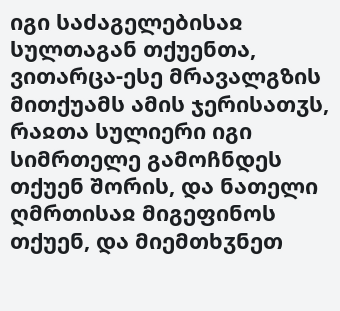იგი საძაგელებისაჲ სულთაგან თქუენთა, ვითარცა-ესე მრავალგზის მითქუამს ამის ჯერისათჳს, რაჲთა სულიერი იგი სიმრთელე გამოჩნდეს თქუენ შორის, და ნათელი ღმრთისაჲ მიგეფინოს თქუენ, და მიემთხჳნეთ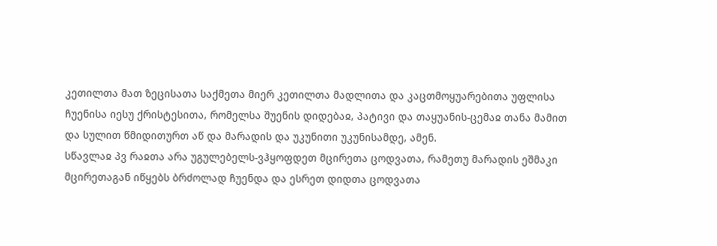კეთილთა მათ ზეცისათა საქმეთა მიერ კეთილთა მადლითა და კაცთმოყუარებითა უფლისა ჩუენისა იესუ ქრისტესითა, რომელსა შუენის დიდებაჲ, პატივი და თაყუანის-ცემაჲ თანა მამით და სულით წმიდითურთ აწ და მარადის და უკუნითი უკუნისამდე, ამენ.
სწავლაჲ პვ რაჲთა არა უგულებელს-ვჰყოფდეთ მცირეთა ცოდვათა, რამეთუ მარადის ეშმაკი მცირეთაგან იწყებს ბრძოლად ჩუენდა და ესრეთ დიდთა ცოდვათა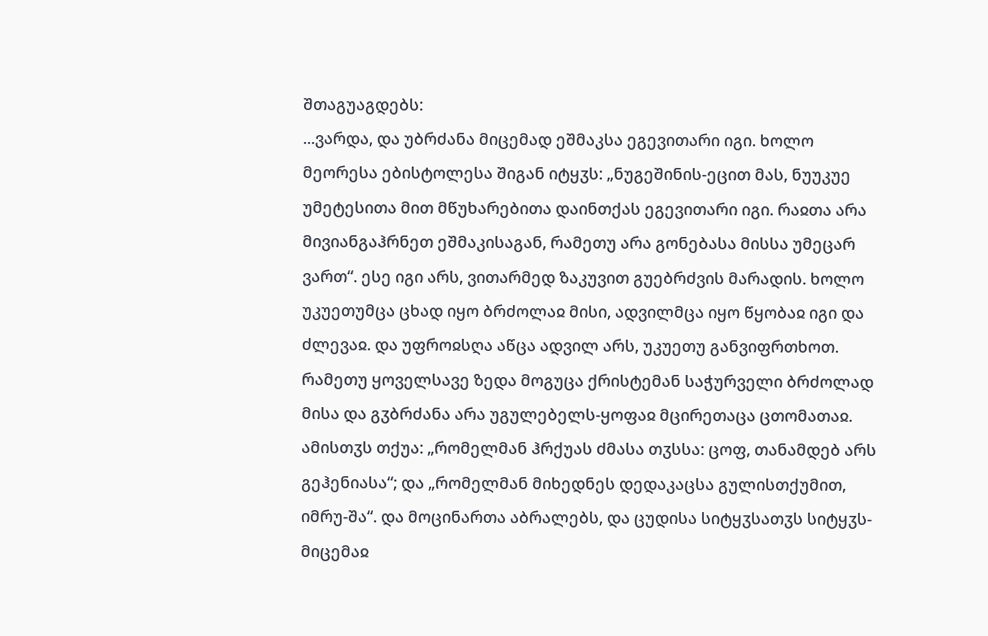შთაგუაგდებს:
...ვარდა, და უბრძანა მიცემად ეშმაკსა ეგევითარი იგი. ხოლო მეორესა ებისტოლესა შიგან იტყჳს: „ნუგეშინის-ეცით მას, ნუუკუე უმეტესითა მით მწუხარებითა დაინთქას ეგევითარი იგი. რაჲთა არა მივიანგაჰრნეთ ეშმაკისაგან, რამეთუ არა გონებასა მისსა უმეცარ ვართ“. ესე იგი არს, ვითარმედ ზაკუვით გუებრძვის მარადის. ხოლო უკუეთუმცა ცხად იყო ბრძოლაჲ მისი, ადვილმცა იყო წყობაჲ იგი და ძლევაჲ. და უფროჲსღა აწცა ადვილ არს, უკუეთუ განვიფრთხოთ. რამეთუ ყოველსავე ზედა მოგუცა ქრისტემან საჭურველი ბრძოლად მისა და გჳბრძანა არა უგულებელს-ყოფაჲ მცირეთაცა ცთომათაჲ.
ამისთჳს თქუა: „რომელმან ჰრქუას ძმასა თჳსსა: ცოფ, თანამდებ არს გეჰენიასა“; და „რომელმან მიხედნეს დედაკაცსა გულისთქუმით, იმრუ-შა“. და მოცინართა აბრალებს, და ცუდისა სიტყჳსათჳს სიტყჳს-მიცემაჲ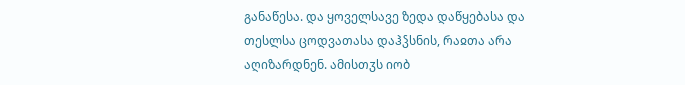განაწესა. და ყოველსავე ზედა დაწყებასა და თესლსა ცოდვათასა დაჰჴსნის, რაჲთა არა აღიზარდნენ. ამისთჳს იობ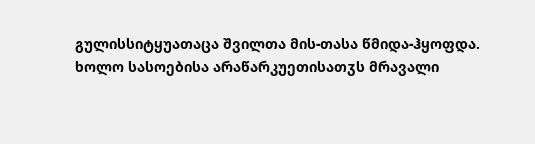გულისსიტყუათაცა შვილთა მის-თასა წმიდა-ჰყოფდა.
ხოლო სასოებისა არაწარკუეთისათჳს მრავალი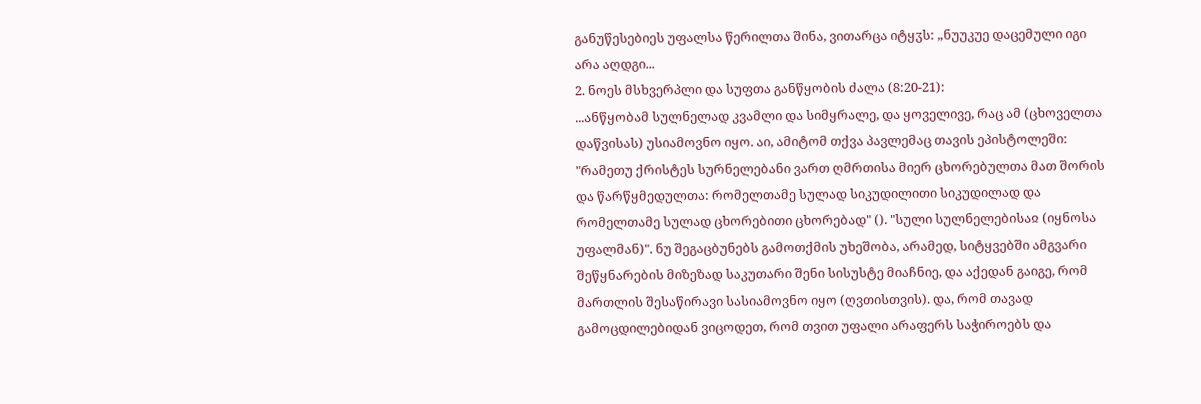განუწესებიეს უფალსა წერილთა შინა, ვითარცა იტყჳს: „ნუუკუე დაცემული იგი არა აღდგი...
2. ნოეს მსხვერპლი და სუფთა განწყობის ძალა (8:20-21):
...ანწყობამ სულნელად კვამლი და სიმყრალე, და ყოველივე, რაც ამ (ცხოველთა დაწვისას) უსიამოვნო იყო. აი, ამიტომ თქვა პავლემაც თავის ეპისტოლეში: "რამეთუ ქრისტეს სურნელებანი ვართ ღმრთისა მიერ ცხორებულთა მათ შორის და წარწყმედულთა: რომელთამე სულად სიკუდილითი სიკუდილად და რომელთამე სულად ცხორებითი ცხორებად" (). "სული სულნელებისაჲ (იყნოსა უფალმან)". ნუ შეგაცბუნებს გამოთქმის უხეშობა, არამედ, სიტყვებში ამგვარი შეწყნარების მიზეზად საკუთარი შენი სისუსტე მიაჩნიე, და აქედან გაიგე, რომ მართლის შესაწირავი სასიამოვნო იყო (ღვთისთვის). და, რომ თავად გამოცდილებიდან ვიცოდეთ, რომ თვით უფალი არაფერს საჭიროებს და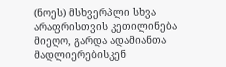(ნოეს) მსხვერპლი სხვა არაფრისთვის კეთილინება მიეღო, გარდა ადამიანთა მადლიერებისკენ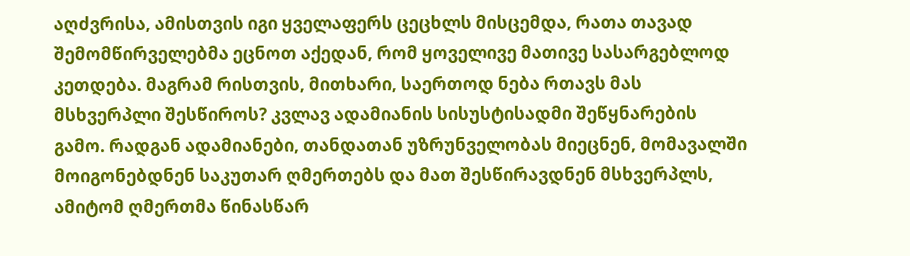აღძვრისა, ამისთვის იგი ყველაფერს ცეცხლს მისცემდა, რათა თავად შემომწირველებმა ეცნოთ აქედან, რომ ყოველივე მათივე სასარგებლოდ კეთდება. მაგრამ რისთვის, მითხარი, საერთოდ ნება რთავს მას მსხვერპლი შესწიროს? კვლავ ადამიანის სისუსტისადმი შეწყნარების გამო. რადგან ადამიანები, თანდათან უზრუნველობას მიეცნენ, მომავალში მოიგონებდნენ საკუთარ ღმერთებს და მათ შესწირავდნენ მსხვერპლს, ამიტომ ღმერთმა წინასწარ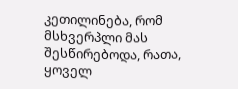კეთილინება, რომ მსხვერპლი მას შესწირებოდა, რათა, ყოველ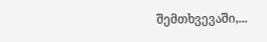შემთხვევაში,...